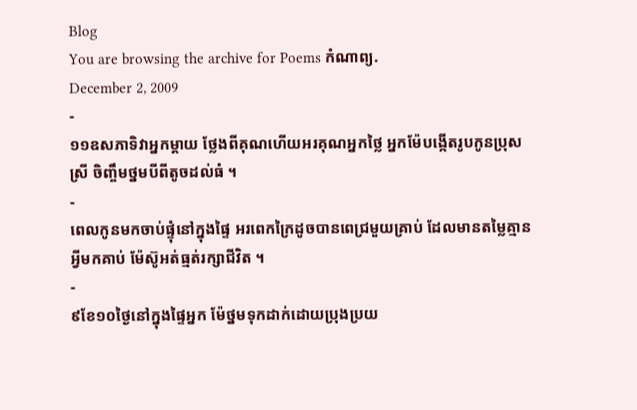Blog
You are browsing the archive for Poems កំណាព្យ.
December 2, 2009
-
១១ឧសភាទិវាអ្នកម្ដាយ ថ្លែងពីគុណហើយអរគុណអ្នកថ្លៃ អ្នកម៉ែបង្កើតរូបកូនប្រុសស្រី ចិញ្ចឹមថ្នមបីពីតូចដល់ធំ ។
-
ពេលកូនមកចាប់ផ្ទុំនៅក្នុងផ្ទៃ អរពេកក្រៃដូចបានពេជ្រមួយគ្រាប់ ដែលមានតម្លៃគ្មានអ្វីមកគាប់ ម៉ែស៊ូអត់ធ្មត់រក្សាជីវិត ។
-
៩ខែ១០ថ្ងៃនៅក្នុងផ្ទៃអ្នក ម៉ែថ្នមទុកដាក់ដោយប្រុងប្រយ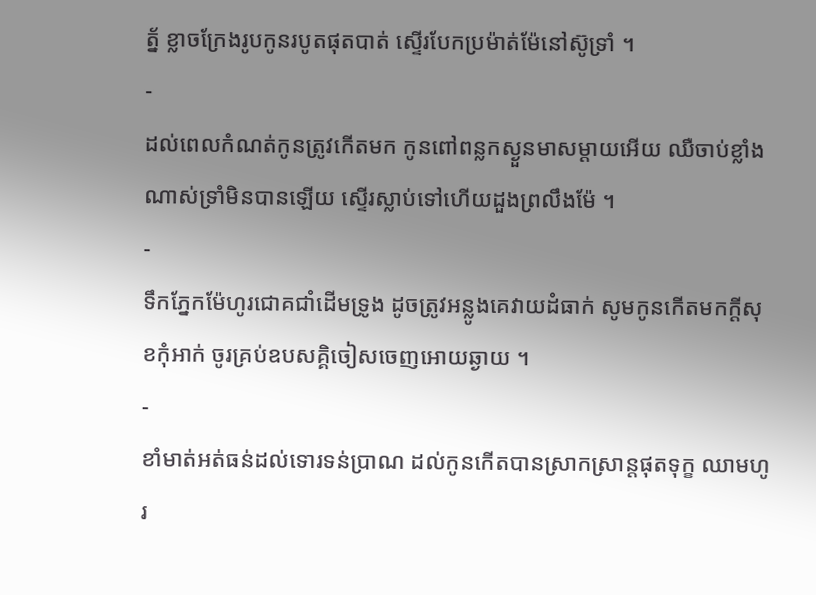ត្ន័ ខ្លាចក្រែងរូបកូនរបូតផុតបាត់ ស្ទើរបែកប្រម៉ាត់ម៉ែនៅស៊ូទ្រាំ ។
-
ដល់ពេលកំណត់កូនត្រូវកើតមក កូនពៅពន្លកស្ងួនមាសម្ដាយអើយ ឈឺចាប់ខ្លាំងណាស់ទ្រាំមិនបានឡើយ សើ្ទរស្លាប់ទៅហើយដួងព្រលឹងម៉ែ ។
-
ទឹកភ្នែកម៉ែហូរជោគជាំដើមទ្រូង ដូចត្រូវអន្លូងគេវាយដំធាក់ សូមកូនកើតមកក្ដីសុខកុំអាក់ ចូរគ្រប់ឧបសគ្គិចៀសចេញអោយឆ្ងាយ ។
-
ខាំមាត់អត់ធន់ដល់ទោរទន់ប្រាណ ដល់កូនកើតបានស្រាកស្រាន្តផុតទុក្ខ ឈាមហូរ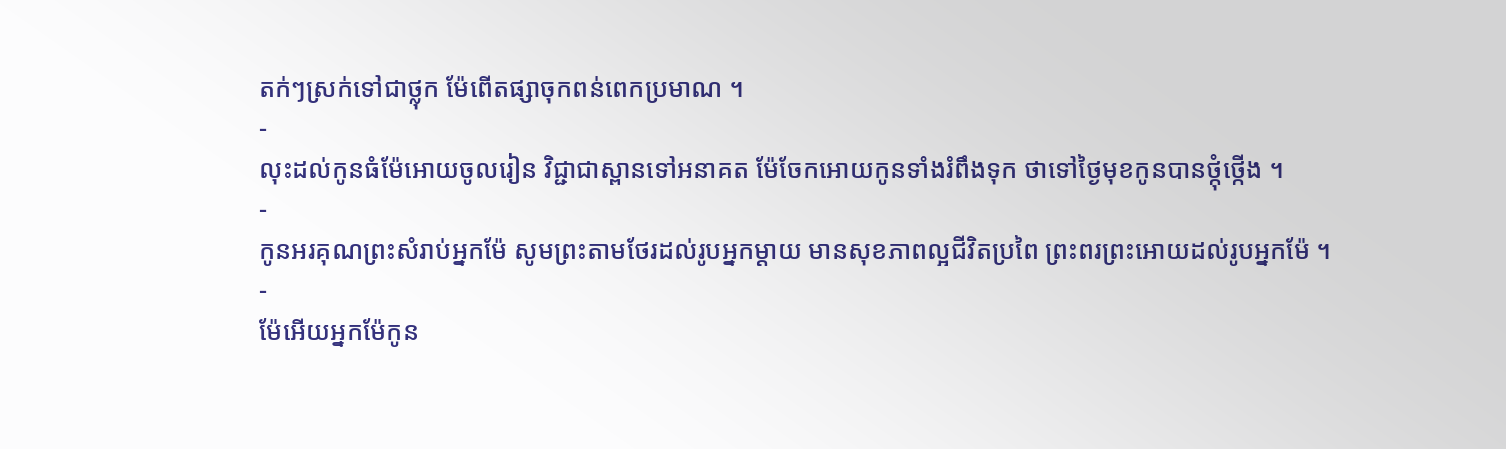តក់ៗស្រក់ទៅជាថ្លុក ម៉ែពើតផ្សាចុកពន់ពេកប្រមាណ ។
-
លុះដល់កូនធំម៉ែអោយចូលរៀន វិជ្ជាជាស្ពានទៅអនាគត ម៉ែចែកអោយកូនទាំងរំពឹងទុក ថាទៅថ្ងៃមុខកូនបានថ្កុំថ្កើង ។
-
កូនអរគុណព្រះសំរាប់អ្នកម៉ែ សូមព្រះតាមថែរដល់រូបអ្នកម្ដាយ មានសុខភាពល្អជីវិតប្រពៃ ព្រះពរព្រះអោយដល់រូបអ្នកម៉ែ ។
-
ម៉ែអើយអ្នកម៉ែកូន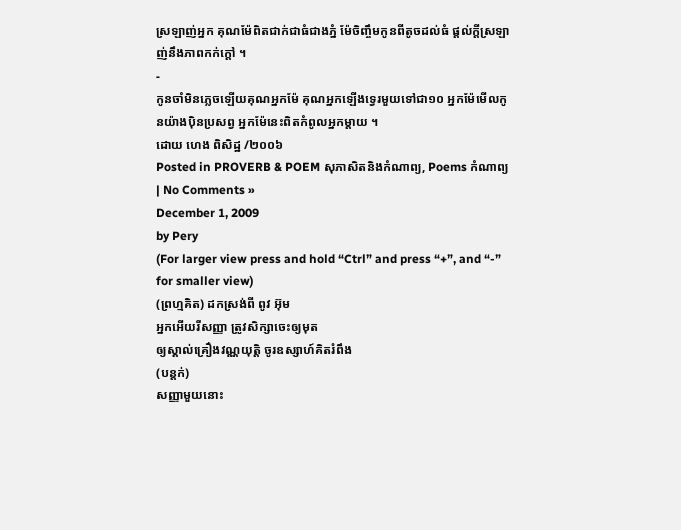ស្រឡាញ់អ្នក គុណម៉ែពិតជាក់ជាធំជាងភ្នំ ម៉ែចិញ្ចឹមកូនពីតូចដល់ធំ ផ្ដល់ក្ដីស្រឡាញ់នឹងភាពកក់ក្ដៅ ។
-
កូនចាំមិនភ្លេចឡើយគុណអ្នកម៉ែ គុណអ្នកឡើងទ្វេរមួយទៅជា១០ អ្នកម៉ែមើលកូនយ៉ាងប៉ិនប្រសព្វ អ្នកម៉ែនេះពិតកំពូលអ្នកម្ដាយ ។
ដោយ ហេង ពិសិដ្ឋ /២០០៦
Posted in PROVERB & POEM សុភាសិតនិងកំណាព្យ, Poems កំណាព្យ | No Comments »
December 1, 2009
by Pery
(For larger view press and hold “Ctrl” and press “+”, and “-” for smaller view)
(ព្រហ្មគិត) ដកស្រង់ពី ពូវ អ៊ុម
អ្នកអើយរីសញ្ញា ត្រូវសិក្សាចេះឲ្យមុត
ឲ្យស្គាល់គ្រឿងវណ្ណយុត្តិ ចូរឧស្សាហ៍គិតរំពឹង
(បន្តក់)
សញ្ញាមួយនោះ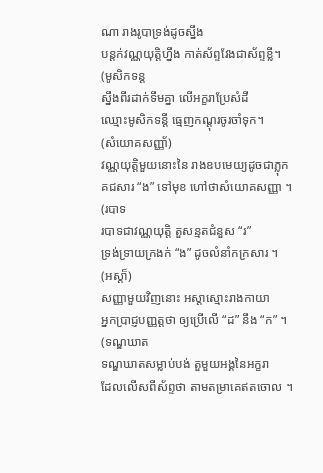ណា រាងរូបាទ្រង់ដូចស្នឹង
បន្តក់វណ្ណយុត្តិហ្នឹង កាត់ស័ព្ទវែងជាស័ព្ទខ្លី។
(មូសិកទន្ត
ស្នឹងពីរដាក់ទឹមគ្នា លើអក្ខរាប្រែសំដី
ឈ្មោះមូសិកទន្តី ធ្មេញកណ្តុរចូរចាំទុក។
(សំយោគសញ្ញា័)
វណ្ណយុតិ្តមួយនោះនៃ រាងឧបមេយ្យដូចជាភ្លុក
គជសារ “ង” ទៅមុខ ហៅថាសំយោគសញ្ញា ។
(របាទ
របាទជាវណ្ណយុតិ្ត តួសន្មតជំនួស “រ”
ទ្រង់ទ្រាយក្រងក់ “ង” ដូចលំនាំកក្រសារ ។
(អស្ដា៏)
សញ្ញាមួយវិញនោះ អស្តាស្មោះរាងកាយា
អ្នកប្រាជ្ញបញ្ញត្តថា ឲ្យប្រើលើ “ដ” នឹង “ក” ។
(ទណ្ឌឃាត
ទណ្ឌឃាតសម្លាប់បង់ តួមួយអង្គនៃអក្ខរា
ដែលលើសពីស័ព្ទថា តាមតម្រាគេឥតចោល ។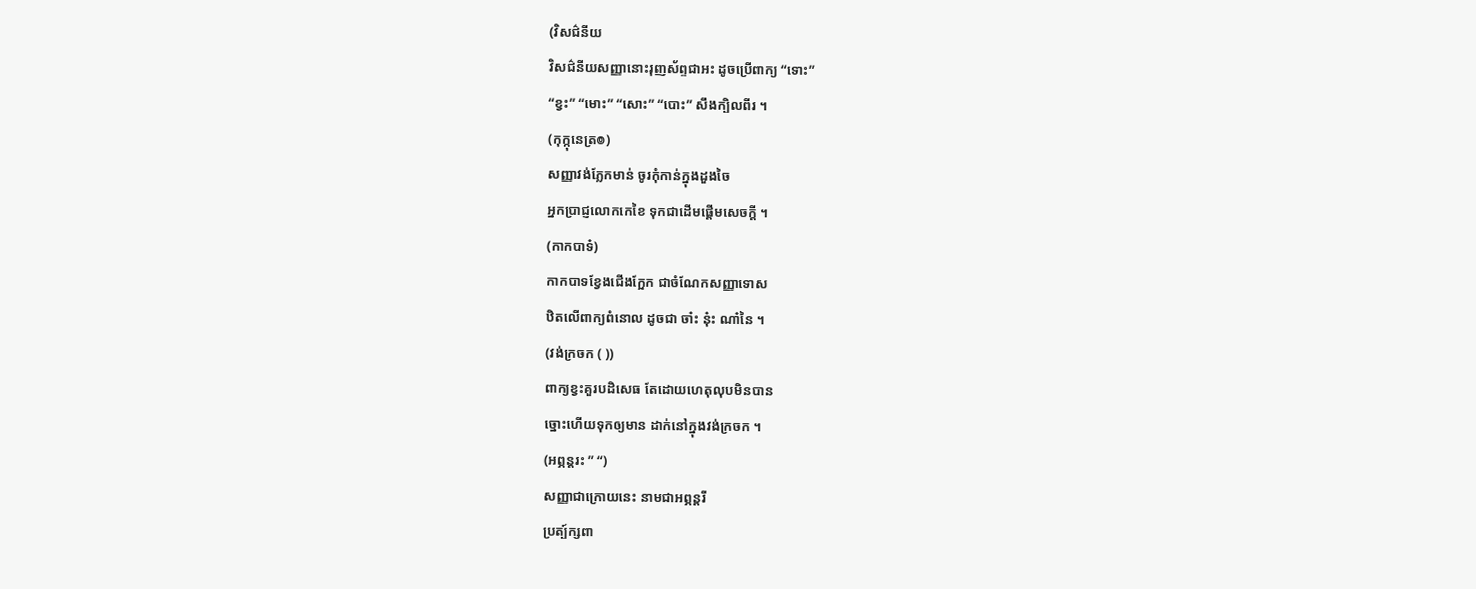(វិសជ៌នីយ
វិសជ៌នីយសញ្ញានោះរុញស័ព្ទជាអះ ដូចប្រើពាក្យ “ទោះ”
“ខ្វះ” “មោះ” “សោះ” “បោះ” សឹងក្បិលពីរ ។
(កុក្កុនេត្រ៙)
សញ្ញាវង់ភ្លែកមាន់ ចូរកុំកាន់ក្នុងដួងចៃ
អ្នកប្រាជ្ញលោកកេខៃ ទុកជាដើមផ្តើមសេចក្តី ។
(កាកបាទ៎)
កាកបាទខ្វែងជើងក្អែក ជាចំណែកសញ្ញាទោស
ឋិតលើពាក្យពំនោល ដូចជា ចា៎ះ នុ៎ះ ណា៎នៃ ។
(វង់ក្រចក ( ))
ពាក្យខ្វះគួរបដិសេធ តែដោយហេតុលុបមិនបាន
ច្នោះហើយទុកឲ្យមាន ដាក់នៅក្នុងវង់ក្រចក ។
(អព្ភន្តរះ ” “)
សញ្ញាជាក្រោយនេះ នាមជាអព្ភន្តរី
ប្រត្ប៍ក្សពា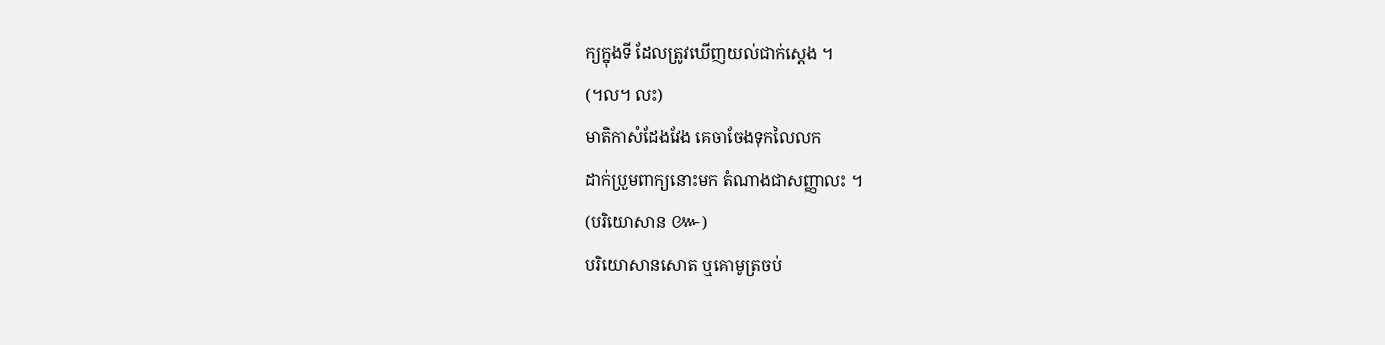ក្យក្នុងទី ដែលត្រូវឃើញយល់ជាក់ស្តេង ។
(។ល។ លះ)
មាតិកាសំដែងវែង គេចាចែងទុកលៃលក
ដាក់ប្រួមពាក្យនោះមក តំណាងជាសញ្ញាលះ ។
(បរិយោសាន ៚)
បរិយោសានសោត ឬគោមូត្រចប់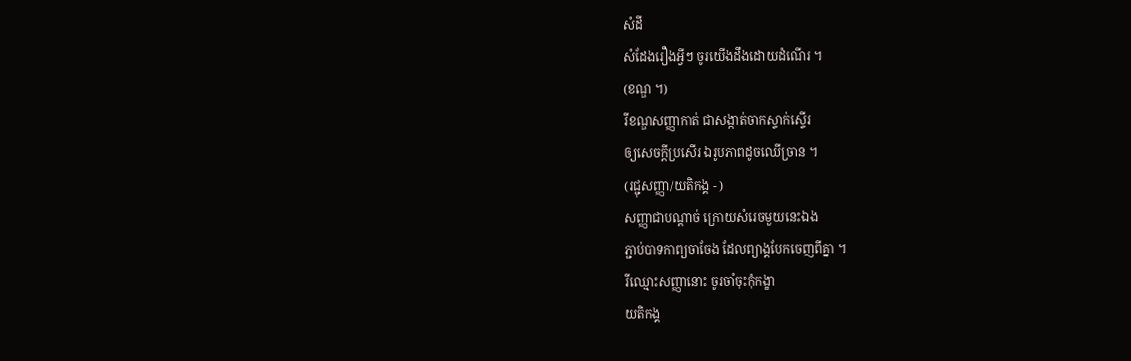សំដី
សំដែងរឿងអ្វីៗ ចូរយើងដឹងដោយដំណើរ ។
(ខណ្ឌ ។)
រីខណ្ឌសញ្ញាកាត់ ជាសង្កាត់ចាកស្ទាក់ស្ទើរ
ឲ្យសេចក្តីប្រសើរ ឯរូបភាពដូចឈើច្រាន ។
(រជ្ជុសញ្ញា/យតិកង្គ - )
សញ្ញាជាបណ្ដាច់ ក្រោយសំរេចមួយនេះឯង
ភ្ជាប់បាទកាព្យចាចែង ដែលព្យាង្គបែកចេញពីគ្នា ។
រីឈ្មោះសញ្ញានោះ ចូរចាំចុះកុំកង្ខា
យតិកង្គ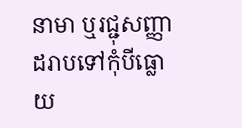នាមា ឬរជ្ជុសញ្ញា ដរាបទៅកុំបីធ្លោយ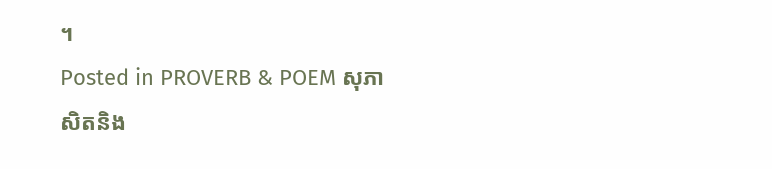។
Posted in PROVERB & POEM សុភាសិតនិង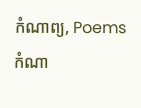កំណាព្យ, Poems កំណា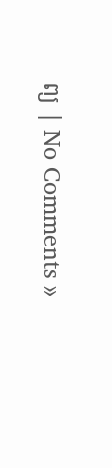ព្យ | No Comments »